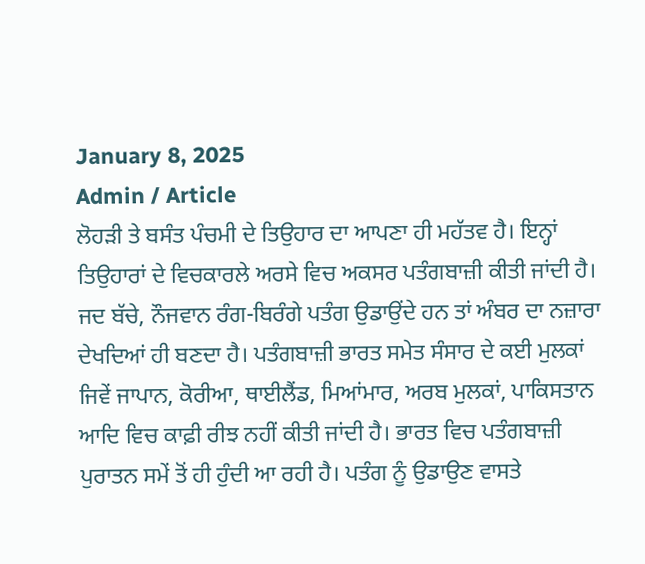January 8, 2025
Admin / Article
ਲੋਹੜੀ ਤੇ ਬਸੰਤ ਪੰਚਮੀ ਦੇ ਤਿਉਹਾਰ ਦਾ ਆਪਣਾ ਹੀ ਮਹੱਤਵ ਹੈ। ਇਨ੍ਹਾਂ ਤਿਉਹਾਰਾਂ ਦੇ ਵਿਚਕਾਰਲੇ ਅਰਸੇ ਵਿਚ ਅਕਸਰ ਪਤੰਗਬਾਜ਼ੀ ਕੀਤੀ ਜਾਂਦੀ ਹੈ। ਜਦ ਬੱਚੇ, ਨੌਜਵਾਨ ਰੰਗ-ਬਿਰੰਗੇ ਪਤੰਗ ਉਡਾਉਂਦੇ ਹਨ ਤਾਂ ਅੰਬਰ ਦਾ ਨਜ਼ਾਰਾ ਦੇਖਦਿਆਂ ਹੀ ਬਣਦਾ ਹੈ। ਪਤੰਗਬਾਜ਼ੀ ਭਾਰਤ ਸਮੇਤ ਸੰਸਾਰ ਦੇ ਕਈ ਮੁਲਕਾਂ ਜਿਵੇਂ ਜਾਪਾਨ, ਕੋਰੀਆ, ਥਾਈਲੈਂਡ, ਮਿਆਂਮਾਰ, ਅਰਬ ਮੁਲਕਾਂ, ਪਾਕਿਸਤਾਨ ਆਦਿ ਵਿਚ ਕਾਫ਼ੀ ਰੀਝ ਨਹੀਂ ਕੀਤੀ ਜਾਂਦੀ ਹੈ। ਭਾਰਤ ਵਿਚ ਪਤੰਗਬਾਜ਼ੀ ਪੁਰਾਤਨ ਸਮੇਂ ਤੋਂ ਹੀ ਹੁੰਦੀ ਆ ਰਹੀ ਹੈ। ਪਤੰਗ ਨੂੰ ਉਡਾਉਣ ਵਾਸਤੇ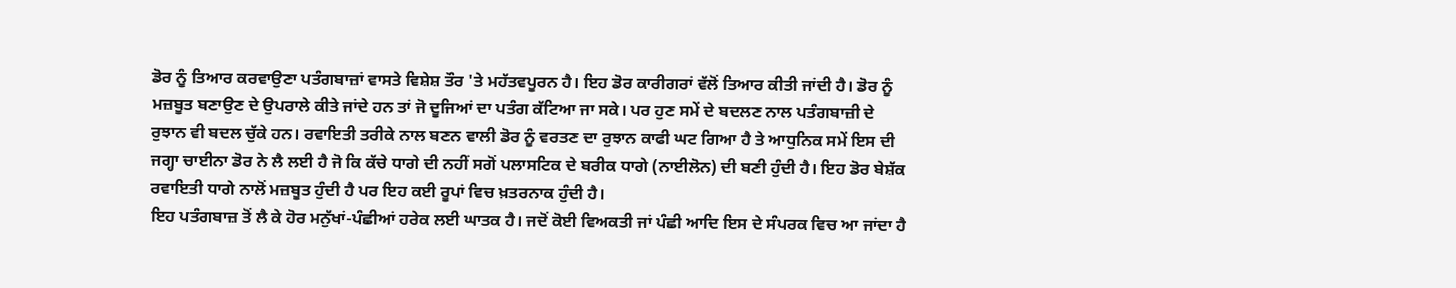ਡੋਰ ਨੂੰ ਤਿਆਰ ਕਰਵਾਉਣਾ ਪਤੰਗਬਾਜ਼ਾਂ ਵਾਸਤੇ ਵਿਸ਼ੇਸ਼ ਤੌਰ 'ਤੇ ਮਹੱਤਵਪੂਰਨ ਹੈ। ਇਹ ਡੋਰ ਕਾਰੀਗਰਾਂ ਵੱਲੋਂ ਤਿਆਰ ਕੀਤੀ ਜਾਂਦੀ ਹੈ। ਡੋਰ ਨੂੰ ਮਜ਼ਬੂਤ ਬਣਾਉਣ ਦੇ ਉਪਰਾਲੇ ਕੀਤੇ ਜਾਂਦੇ ਹਨ ਤਾਂ ਜੋ ਦੂਜਿਆਂ ਦਾ ਪਤੰਗ ਕੱਟਿਆ ਜਾ ਸਕੇ। ਪਰ ਹੁਣ ਸਮੇਂ ਦੇ ਬਦਲਣ ਨਾਲ ਪਤੰਗਬਾਜ਼ੀ ਦੇ ਰੁਝਾਨ ਵੀ ਬਦਲ ਚੁੱਕੇ ਹਨ। ਰਵਾਇਤੀ ਤਰੀਕੇ ਨਾਲ ਬਣਨ ਵਾਲੀ ਡੋਰ ਨੂੰ ਵਰਤਣ ਦਾ ਰੁਝਾਨ ਕਾਫੀ ਘਟ ਗਿਆ ਹੈ ਤੇ ਆਧੁਨਿਕ ਸਮੇਂ ਇਸ ਦੀ ਜਗ੍ਹਾ ਚਾਈਨਾ ਡੋਰ ਨੇ ਲੈ ਲਈ ਹੈ ਜੋ ਕਿ ਕੱਚੇ ਧਾਗੇ ਦੀ ਨਹੀਂ ਸਗੋਂ ਪਲਾਸਟਿਕ ਦੇ ਬਰੀਕ ਧਾਗੇ (ਨਾਈਲੋਨ) ਦੀ ਬਣੀ ਹੁੰਦੀ ਹੈ। ਇਹ ਡੋਰ ਬੇਸ਼ੱਕ ਰਵਾਇਤੀ ਧਾਗੇ ਨਾਲੋਂ ਮਜ਼ਬੂਤ ਹੁੰਦੀ ਹੈ ਪਰ ਇਹ ਕਈ ਰੂਪਾਂ ਵਿਚ ਖ਼ਤਰਨਾਕ ਹੁੰਦੀ ਹੈ।
ਇਹ ਪਤੰਗਬਾਜ਼ ਤੋਂ ਲੈ ਕੇ ਹੋਰ ਮਨੁੱਖਾਂ-ਪੰਛੀਆਂ ਹਰੇਕ ਲਈ ਘਾਤਕ ਹੈ। ਜਦੋਂ ਕੋਈ ਵਿਅਕਤੀ ਜਾਂ ਪੰਛੀ ਆਦਿ ਇਸ ਦੇ ਸੰਪਰਕ ਵਿਚ ਆ ਜਾਂਦਾ ਹੈ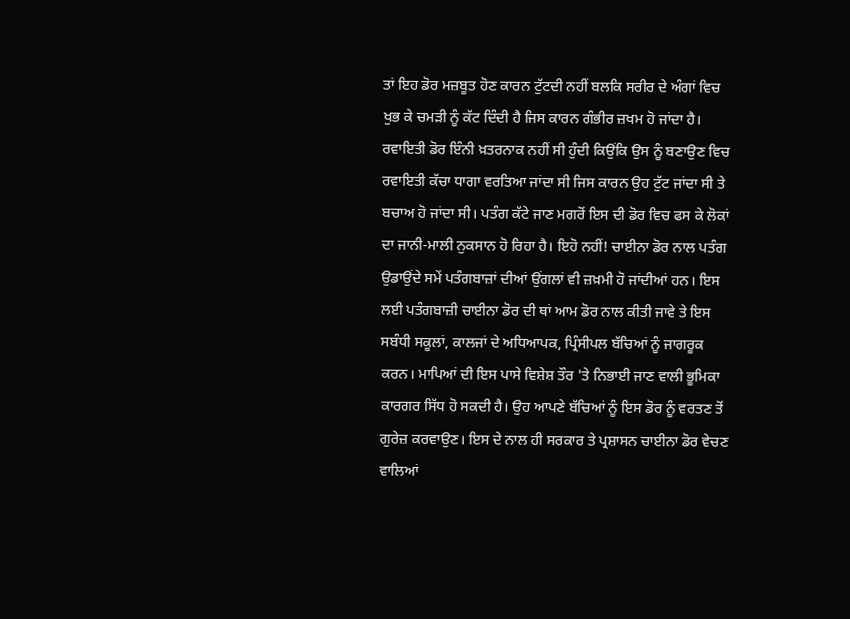ਤਾਂ ਇਹ ਡੋਰ ਮਜ਼ਬੂਤ ਹੋਣ ਕਾਰਨ ਟੁੱਟਦੀ ਨਹੀਂ ਬਲਕਿ ਸਰੀਰ ਦੇ ਅੰਗਾਂ ਵਿਚ ਖੁਭ ਕੇ ਚਮੜੀ ਨੂੰ ਕੱਟ ਦਿੰਦੀ ਹੈ ਜਿਸ ਕਾਰਨ ਗੰਭੀਰ ਜ਼ਖਮ ਹੋ ਜਾਂਦਾ ਹੈ। ਰਵਾਇਤੀ ਡੋਰ ਇੰਨੀ ਖ਼ਤਰਨਾਕ ਨਹੀਂ ਸੀ ਹੁੰਦੀ ਕਿਉਂਕਿ ਉਸ ਨੂੰ ਬਣਾਉਣ ਵਿਚ ਰਵਾਇਤੀ ਕੱਚਾ ਧਾਗਾ ਵਰਤਿਆ ਜਾਂਦਾ ਸੀ ਜਿਸ ਕਾਰਨ ਉਹ ਟੁੱਟ ਜਾਂਦਾ ਸੀ ਤੇ ਬਚਾਅ ਹੋ ਜਾਂਦਾ ਸੀ। ਪਤੰਗ ਕੱਟੇ ਜਾਣ ਮਗਰੋਂ ਇਸ ਦੀ ਡੋਰ ਵਿਚ ਫਸ ਕੇ ਲੋਕਾਂ ਦਾ ਜਾਨੀ-ਮਾਲੀ ਨੁਕਸਾਨ ਹੋ ਰਿਹਾ ਹੈ। ਇਹੋ ਨਹੀਂ! ਚਾਈਨਾ ਡੋਰ ਨਾਲ ਪਤੰਗ ਉਡਾਉਂਦੇ ਸਮੇਂ ਪਤੰਗਬਾਜ਼ਾਂ ਦੀਆਂ ਉਂਗਲਾਂ ਵੀ ਜ਼ਖ਼ਮੀ ਹੋ ਜਾਂਦੀਆਂ ਹਨ। ਇਸ ਲਈ ਪਤੰਗਬਾਜ਼ੀ ਚਾਈਨਾ ਡੋਰ ਦੀ ਥਾਂ ਆਮ ਡੋਰ ਨਾਲ ਕੀਤੀ ਜਾਵੇ ਤੇ ਇਸ ਸਬੰਧੀ ਸਕੂਲਾਂ, ਕਾਲਜਾਂ ਦੇ ਅਧਿਆਪਕ, ਪ੍ਰਿੰਸੀਪਲ ਬੱਚਿਆਂ ਨੂੰ ਜਾਗਰੂਕ ਕਰਨ। ਮਾਪਿਆਂ ਦੀ ਇਸ ਪਾਸੇ ਵਿਸ਼ੇਸ਼ ਤੌਰ 'ਤੇ ਨਿਭਾਈ ਜਾਣ ਵਾਲੀ ਭੂਮਿਕਾ ਕਾਰਗਰ ਸਿੱਧ ਹੋ ਸਕਦੀ ਹੈ। ਉਹ ਆਪਣੇ ਬੱਚਿਆਂ ਨੂੰ ਇਸ ਡੋਰ ਨੂੰ ਵਰਤਣ ਤੋਂ ਗੁਰੇਜ਼ ਕਰਵਾਉਣ। ਇਸ ਦੇ ਨਾਲ ਹੀ ਸਰਕਾਰ ਤੇ ਪ੍ਰਸ਼ਾਸਨ ਚਾਈਨਾ ਡੋਰ ਵੇਚਣ ਵਾਲਿਆਂ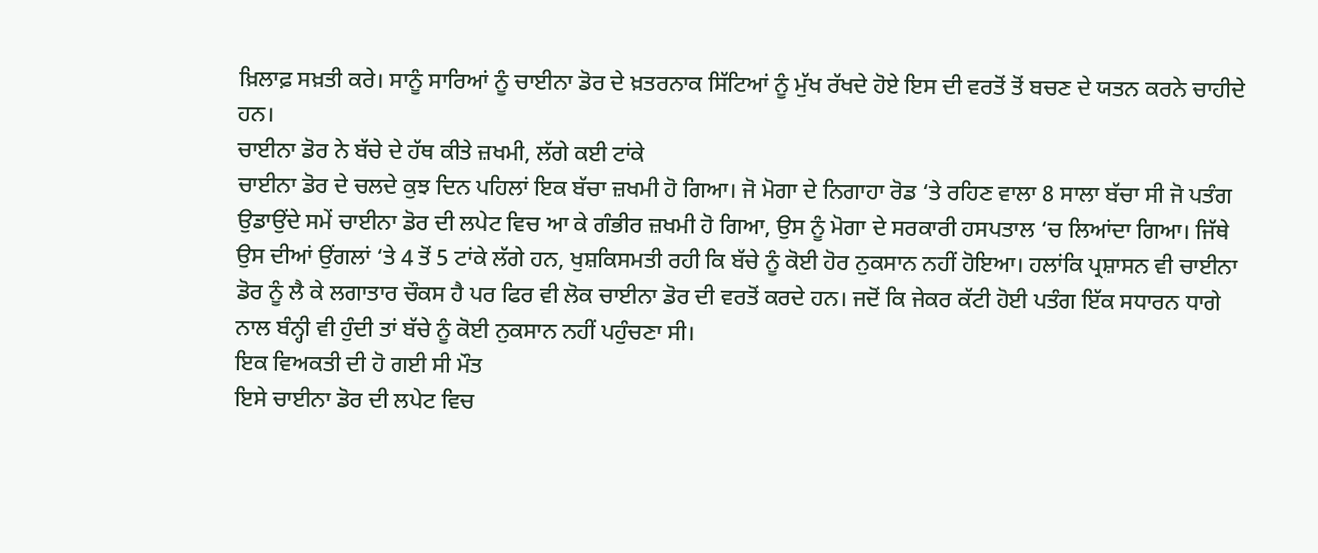ਖ਼ਿਲਾਫ਼ ਸਖ਼ਤੀ ਕਰੇ। ਸਾਨੂੰ ਸਾਰਿਆਂ ਨੂੰ ਚਾਈਨਾ ਡੋਰ ਦੇ ਖ਼ਤਰਨਾਕ ਸਿੱਟਿਆਂ ਨੂੰ ਮੁੱਖ ਰੱਖਦੇ ਹੋਏ ਇਸ ਦੀ ਵਰਤੋਂ ਤੋਂ ਬਚਣ ਦੇ ਯਤਨ ਕਰਨੇ ਚਾਹੀਦੇ ਹਨ।
ਚਾਈਨਾ ਡੋਰ ਨੇ ਬੱਚੇ ਦੇ ਹੱਥ ਕੀਤੇ ਜ਼ਖਮੀ, ਲੱਗੇ ਕਈ ਟਾਂਕੇ
ਚਾਈਨਾ ਡੋਰ ਦੇ ਚਲਦੇ ਕੁਝ ਦਿਨ ਪਹਿਲਾਂ ਇਕ ਬੱਚਾ ਜ਼ਖਮੀ ਹੋ ਗਿਆ। ਜੋ ਮੋਗਾ ਦੇ ਨਿਗਾਹਾ ਰੋਡ ‘ਤੇ ਰਹਿਣ ਵਾਲਾ 8 ਸਾਲਾ ਬੱਚਾ ਸੀ ਜੋ ਪਤੰਗ ਉਡਾਉਂਦੇ ਸਮੇਂ ਚਾਈਨਾ ਡੋਰ ਦੀ ਲਪੇਟ ਵਿਚ ਆ ਕੇ ਗੰਭੀਰ ਜ਼ਖਮੀ ਹੋ ਗਿਆ, ਉਸ ਨੂੰ ਮੋਗਾ ਦੇ ਸਰਕਾਰੀ ਹਸਪਤਾਲ ‘ਚ ਲਿਆਂਦਾ ਗਿਆ। ਜਿੱਥੇ ਉਸ ਦੀਆਂ ਉਂਗਲਾਂ ‘ਤੇ 4 ਤੋਂ 5 ਟਾਂਕੇ ਲੱਗੇ ਹਨ, ਖੁਸ਼ਕਿਸਮਤੀ ਰਹੀ ਕਿ ਬੱਚੇ ਨੂੰ ਕੋਈ ਹੋਰ ਨੁਕਸਾਨ ਨਹੀਂ ਹੋਇਆ। ਹਲਾਂਕਿ ਪ੍ਰਸ਼ਾਸਨ ਵੀ ਚਾਈਨਾ ਡੋਰ ਨੂੰ ਲੈ ਕੇ ਲਗਾਤਾਰ ਚੌਕਸ ਹੈ ਪਰ ਫਿਰ ਵੀ ਲੋਕ ਚਾਈਨਾ ਡੋਰ ਦੀ ਵਰਤੋਂ ਕਰਦੇ ਹਨ। ਜਦੋਂ ਕਿ ਜੇਕਰ ਕੱਟੀ ਹੋਈ ਪਤੰਗ ਇੱਕ ਸਧਾਰਨ ਧਾਗੇ ਨਾਲ ਬੰਨ੍ਹੀ ਵੀ ਹੁੰਦੀ ਤਾਂ ਬੱਚੇ ਨੂੰ ਕੋਈ ਨੁਕਸਾਨ ਨਹੀਂ ਪਹੁੰਚਣਾ ਸੀ।
ਇਕ ਵਿਅਕਤੀ ਦੀ ਹੋ ਗਈ ਸੀ ਮੌਤ
ਇਸੇ ਚਾਈਨਾ ਡੋਰ ਦੀ ਲਪੇਟ ਵਿਚ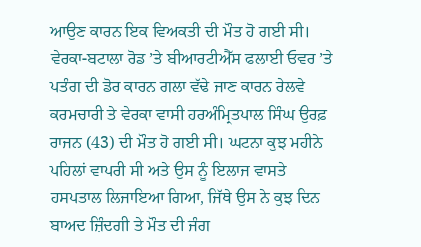ਆਉਣ ਕਾਰਨ ਇਕ ਵਿਅਕਤੀ ਦੀ ਮੌਤ ਹੋ ਗਈ ਸੀ। ਵੇਰਕਾ-ਬਟਾਲਾ ਰੋਡ ’ਤੇ ਬੀਆਰਟੀਐੱਸ ਫਲਾਈ ਓਵਰ ’ਤੇ ਪਤੰਗ ਦੀ ਡੋਰ ਕਾਰਨ ਗਲਾ ਵੱਢੇ ਜਾਣ ਕਾਰਨ ਰੇਲਵੇ ਕਰਮਚਾਰੀ ਤੇ ਵੇਰਕਾ ਵਾਸੀ ਹਰਅੰਮ੍ਰਿਤਪਾਲ ਸਿੰਘ ਉਰਫ਼ ਰਾਜਨ (43) ਦੀ ਮੌਤ ਹੋ ਗਈ ਸੀ। ਘਟਨਾ ਕੁਝ ਮਹੀਨੇ ਪਹਿਲਾਂ ਵਾਪਰੀ ਸੀ ਅਤੇ ਉਸ ਨੂੰ ਇਲਾਜ ਵਾਸਤੇ ਹਸਪਤਾਲ ਲਿਜਾਇਆ ਗਿਆ, ਜਿੱਥੇ ਉਸ ਨੇ ਕੁਝ ਦਿਨ ਬਾਅਦ ਜ਼ਿੰਦਗੀ ਤੇ ਮੌਤ ਦੀ ਜੰਗ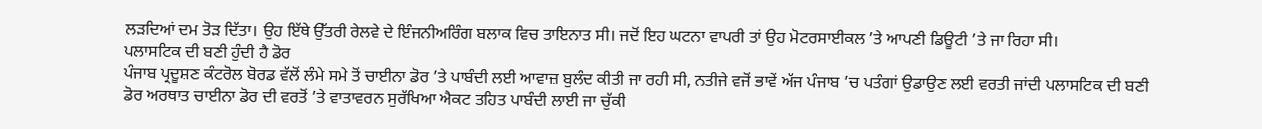ਲੜਦਿਆਂ ਦਮ ਤੋੜ ਦਿੱਤਾ। ਉਹ ਇੱਥੇ ਉੱਤਰੀ ਰੇਲਵੇ ਦੇ ਇੰਜਨੀਅਰਿੰਗ ਬਲਾਕ ਵਿਚ ਤਾਇਨਾਤ ਸੀ। ਜਦੋਂ ਇਹ ਘਟਨਾ ਵਾਪਰੀ ਤਾਂ ਉਹ ਮੋਟਰਸਾਈਕਲ ’ਤੇ ਆਪਣੀ ਡਿਊਟੀ ’ਤੇ ਜਾ ਰਿਹਾ ਸੀ।
ਪਲਾਸਟਿਕ ਦੀ ਬਣੀ ਹੁੰਦੀ ਹੈ ਡੋਰ
ਪੰਜਾਬ ਪ੍ਰਦੂਸ਼ਣ ਕੰਟਰੋਲ ਬੋਰਡ ਵੱਲੋਂ ਲੰਮੇ ਸਮੇ ਤੋਂ ਚਾਈਨਾ ਡੋਰ ’ਤੇ ਪਾਬੰਦੀ ਲਈ ਆਵਾਜ਼ ਬੁਲੰਦ ਕੀਤੀ ਜਾ ਰਹੀ ਸੀ, ਨਤੀਜੇ ਵਜੋਂ ਭਾਵੇਂ ਅੱਜ ਪੰਜਾਬ ’ਚ ਪਤੰਗਾਂ ਉਡਾਉਣ ਲਈ ਵਰਤੀ ਜਾਂਦੀ ਪਲਾਸਟਿਕ ਦੀ ਬਣੀ ਡੋਰ ਅਰਥਾਤ ਚਾਈਨਾ ਡੋਰ ਦੀ ਵਰਤੋਂ ’ਤੇ ਵਾਤਾਵਰਨ ਸੁਰੱਖਿਆ ਐਕਟ ਤਹਿਤ ਪਾਬੰਦੀ ਲਾਈ ਜਾ ਚੁੱਕੀ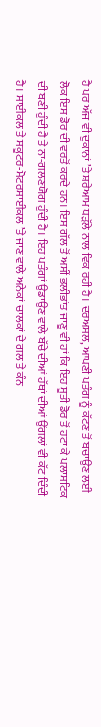ਹੈ ਪਰ ਅੱਜ ਵੀ ਦੁਕਾਨਾਂ ’ਤੇ ਸ਼ਰੇਆਮ ਧੜੱਲੇ ਨਾਲ ਵਿਕ ਰਹੀ ਹੈ। ਦਰਅਸਲ, ਆਪਣੀ ਪਤੰਗ ਨੂੰ ਕੱਟਣ ਤੋਂ ਬਚਾਉਣ ਲਈ ਲੋਕ ਇਸ ਡੋਰ ਦੀ ਵਰਤੋਂ ਕਰਦੇ ਹਨ। ਇਸ ਗੱਲ ਤੋਂ ਅਸੀਂ ਭਲੀਭਾਂਤ ਜਾਣੂ ਵੀ ਹਾਂ ਕਿ ਇਹ ਸੂਤੀ ਡੋਰ ਤੋਂ ਹਟਾ ਕੇ ਪਲਾਸਟਿਕ ਦੀ ਬਣੀ ਹੁੰਦੀ ਹੈ ਤੇ ਨਾ-ਗਲਣਯੋਗ ਹੁੰਦੀ ਹੈ। ਇਹ ਪਤੰਗਾਂ ਉਡਾਉਣ ਵਾਲੇ ਬੱਚੇ ਦੀਆਂ ਹੱਥਾਂ ਦੀਆਂ ਉਂਗਲਾਂ ਵੀ ਕੱਟ ਦਿੰਦੀ ਹੈ। ਸਾਈਕਲ ਤੇ ਸਕੂਟਰ-ਮੋਟਰਸਾਈਕਲ ’ਤੇ ਜਾਣ ਵਾਲੇ ਅਨੇਕਾਂ ਚਾਲਕਾਂ ਦੇ ਗਲ ਤੇ ਕੰਨ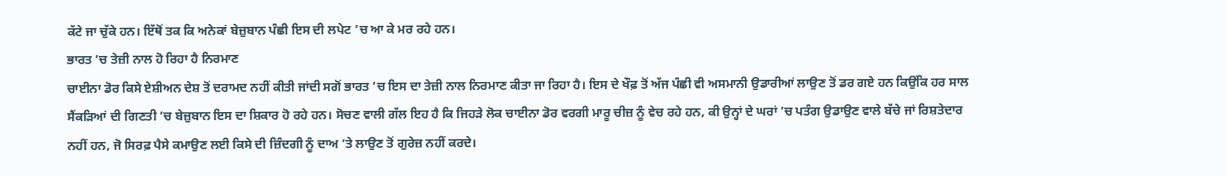ਕੱਟੇ ਜਾ ਚੁੱਕੇ ਹਨ। ਇੱਥੋਂ ਤਕ ਕਿ ਅਨੇਕਾਂ ਬੇਜ਼ੁਬਾਨ ਪੰਛੀ ਇਸ ਦੀ ਲਪੇਟ ’ਚ ਆ ਕੇ ਮਰ ਰਹੇ ਹਨ।
ਭਾਰਤ ’ਚ ਤੇਜ਼ੀ ਨਾਲ ਹੋ ਰਿਹਾ ਹੈ ਨਿਰਮਾਣ
ਚਾਈਨਾ ਡੋਰ ਕਿਸੇ ਏਸ਼ੀਅਨ ਦੇਸ਼ ਤੋਂ ਦਰਾਮਦ ਨਹੀਂ ਕੀਤੀ ਜਾਂਦੀ ਸਗੋਂ ਭਾਰਤ ’ਚ ਇਸ ਦਾ ਤੇਜ਼ੀ ਨਾਲ ਨਿਰਮਾਣ ਕੀਤਾ ਜਾ ਰਿਹਾ ਹੈ। ਇਸ ਦੇ ਖੌਫ਼ ਤੋਂ ਅੱਜ ਪੰਛੀ ਵੀ ਅਸਮਾਨੀ ਉਡਾਰੀਆਂ ਲਾਉਣ ਤੋਂ ਡਰ ਗਏ ਹਨ ਕਿਉਂਕਿ ਹਰ ਸਾਲ ਸੈਂਕੜਿਆਂ ਦੀ ਗਿਣਤੀ ’ਚ ਬੇਜ਼ੁਬਾਨ ਇਸ ਦਾ ਸ਼ਿਕਾਰ ਹੋ ਰਹੇ ਹਨ। ਸੋਚਣ ਵਾਲੀ ਗੱਲ ਇਹ ਹੈ ਕਿ ਜਿਹੜੇ ਲੋਕ ਚਾਈਨਾ ਡੋਰ ਵਰਗੀ ਮਾਰੂ ਚੀਜ਼ ਨੂੰ ਵੇਚ ਰਹੇ ਹਨ, ਕੀ ਉਨ੍ਹਾਂ ਦੇ ਘਰਾਂ ’ਚ ਪਤੰਗ ਉਡਾਉਣ ਵਾਲੇ ਬੱਚੇ ਜਾਂ ਰਿਸ਼ਤੇਦਾਰ ਨਹੀਂ ਹਨ, ਜੋ ਸਿਰਫ਼ ਪੈਸੇ ਕਮਾਉਣ ਲਈ ਕਿਸੇ ਦੀ ਜ਼ਿੰਦਗੀ ਨੂੰ ਦਾਅ ’ਤੇ ਲਾਉਣ ਤੋਂ ਗੁਰੇਜ਼ ਨਹੀਂ ਕਰਦੇ।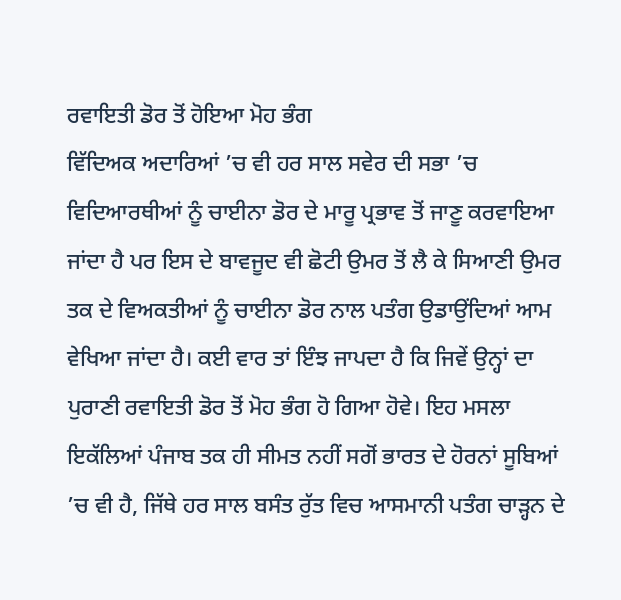ਰਵਾਇਤੀ ਡੋਰ ਤੋਂ ਹੋਇਆ ਮੋਹ ਭੰਗ
ਵਿੱਦਿਅਕ ਅਦਾਰਿਆਂ ’ਚ ਵੀ ਹਰ ਸਾਲ ਸਵੇਰ ਦੀ ਸਭਾ ’ਚ ਵਿਦਿਆਰਥੀਆਂ ਨੂੰ ਚਾਈਨਾ ਡੋਰ ਦੇ ਮਾਰੂ ਪ੍ਰਭਾਵ ਤੋਂ ਜਾਣੂ ਕਰਵਾਇਆ ਜਾਂਦਾ ਹੈ ਪਰ ਇਸ ਦੇ ਬਾਵਜੂਦ ਵੀ ਛੋਟੀ ਉਮਰ ਤੋਂ ਲੈ ਕੇ ਸਿਆਣੀ ਉਮਰ ਤਕ ਦੇ ਵਿਅਕਤੀਆਂ ਨੂੰ ਚਾਈਨਾ ਡੋਰ ਨਾਲ ਪਤੰਗ ਉਡਾਉਂਦਿਆਂ ਆਮ ਵੇਖਿਆ ਜਾਂਦਾ ਹੈ। ਕਈ ਵਾਰ ਤਾਂ ਇੰਝ ਜਾਪਦਾ ਹੈ ਕਿ ਜਿਵੇਂ ਉਨ੍ਹਾਂ ਦਾ ਪੁਰਾਣੀ ਰਵਾਇਤੀ ਡੋਰ ਤੋਂ ਮੋਹ ਭੰਗ ਹੋ ਗਿਆ ਹੋਵੇ। ਇਹ ਮਸਲਾ ਇਕੱਲਿਆਂ ਪੰਜਾਬ ਤਕ ਹੀ ਸੀਮਤ ਨਹੀਂ ਸਗੋਂ ਭਾਰਤ ਦੇ ਹੋਰਨਾਂ ਸੂਬਿਆਂ ’ਚ ਵੀ ਹੈ, ਜਿੱਥੇ ਹਰ ਸਾਲ ਬਸੰਤ ਰੁੱਤ ਵਿਚ ਆਸਮਾਨੀ ਪਤੰਗ ਚਾੜ੍ਹਨ ਦੇ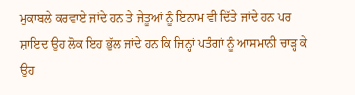ਮੁਕਾਬਲੇ ਕਰਵਾਏ ਜਾਂਦੇ ਹਨ ਤੇ ਜੇਤੂਆਂ ਨੂੰ ਇਨਾਮ ਵੀ ਦਿੱਤੇ ਜਾਂਦੇ ਹਨ ਪਰ ਸ਼ਾਇਦ ਉਹ ਲੋਕ ਇਹ ਭੁੱਲ ਜਾਂਦੇ ਹਨ ਕਿ ਜਿਨ੍ਹਾਂ ਪਤੰਗਾਂ ਨੂੰ ਆਸਮਾਨੀ ਚਾੜ੍ਹ ਕੇ ਉਹ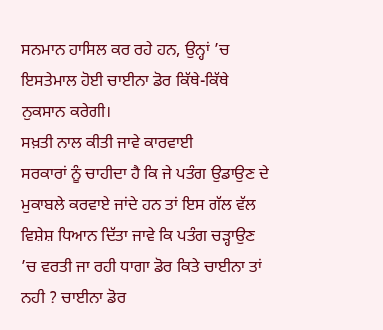ਸਨਮਾਨ ਹਾਸਿਲ ਕਰ ਰਹੇ ਹਨ, ਉਨ੍ਹਾਂ ’ਚ ਇਸਤੇਮਾਲ ਹੋਈ ਚਾਈਨਾ ਡੋਰ ਕਿੱਥੇ-ਕਿੱਥੇ ਨੁਕਸਾਨ ਕਰੇਗੀ।
ਸਖ਼ਤੀ ਨਾਲ ਕੀਤੀ ਜਾਵੇ ਕਾਰਵਾਈ
ਸਰਕਾਰਾਂ ਨੂੰ ਚਾਹੀਦਾ ਹੈ ਕਿ ਜੇ ਪਤੰਗ ਉਡਾਉਣ ਦੇ ਮੁਕਾਬਲੇ ਕਰਵਾਏ ਜਾਂਦੇ ਹਨ ਤਾਂ ਇਸ ਗੱਲ ਵੱਲ ਵਿਸ਼ੇਸ਼ ਧਿਆਨ ਦਿੱਤਾ ਜਾਵੇ ਕਿ ਪਤੰਗ ਚੜ੍ਹਾਉਣ ’ਚ ਵਰਤੀ ਜਾ ਰਹੀ ਧਾਗਾ ਡੋਰ ਕਿਤੇ ਚਾਈਨਾ ਤਾਂ ਨਹੀ ? ਚਾਈਨਾ ਡੋਰ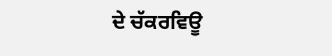ਦੇ ਚੱਕਰਵਿਊ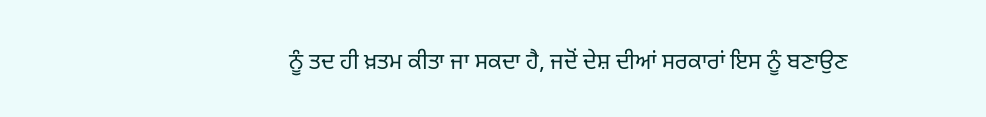ਨੂੰ ਤਦ ਹੀ ਖ਼ਤਮ ਕੀਤਾ ਜਾ ਸਕਦਾ ਹੈ, ਜਦੋਂ ਦੇਸ਼ ਦੀਆਂ ਸਰਕਾਰਾਂ ਇਸ ਨੂੰ ਬਣਾਉਣ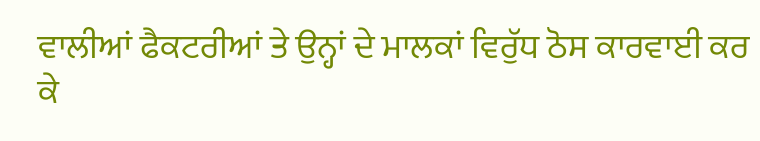ਵਾਲੀਆਂ ਫੈਕਟਰੀਆਂ ਤੇ ਉਨ੍ਹਾਂ ਦੇ ਮਾਲਕਾਂ ਵਿਰੁੱਧ ਠੋਸ ਕਾਰਵਾਈ ਕਰ ਕੇ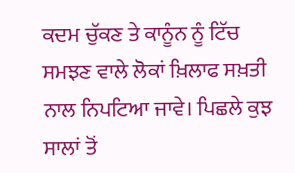ਕਦਮ ਚੁੱਕਣ ਤੇ ਕਾਨੂੰਨ ਨੂੰ ਟਿੱਚ ਸਮਝਣ ਵਾਲੇ ਲੋਕਾਂ ਖ਼ਿਲਾਫ ਸਖ਼ਤੀ ਨਾਲ ਨਿਪਟਿਆ ਜਾਵੇ। ਪਿਛਲੇ ਕੁਝ ਸਾਲਾਂ ਤੋਂ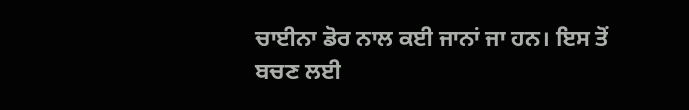ਚਾਈਨਾ ਡੋਰ ਨਾਲ ਕਈ ਜਾਨਾਂ ਜਾ ਹਨ। ਇਸ ਤੋਂ ਬਚਣ ਲਈ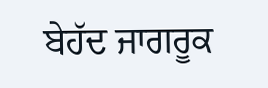ਬੇਹੱਦ ਜਾਗਰੂਕ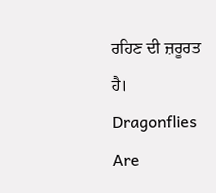ਰਹਿਣ ਦੀ ਜ਼ਰੂਰਤ ਹੈ।
Dragonflies Are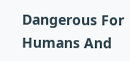Dangerous For Humans And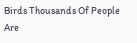Birds Thousands Of People Are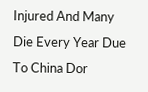Injured And Many Die Every Year Due To China Dor